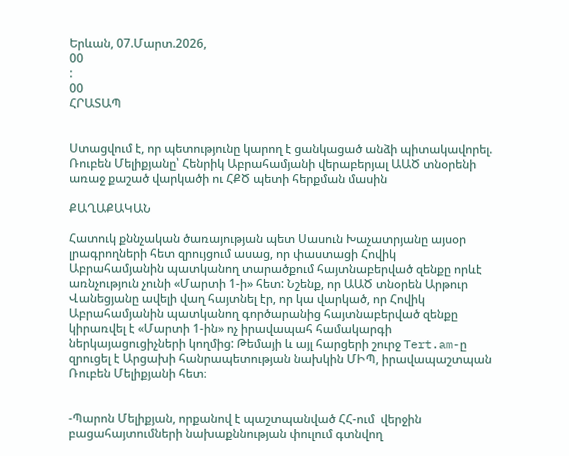Երևան, 07.Մարտ.2026,
00
:
00
ՀՐԱՏԱՊ


Ստացվում է, որ պետությունը կարող է ցանկացած անձի պիտակավորել. Ռուբեն Մելիքյանը՝ Հենրիկ Աբրահամյանի վերաբերյալ ԱԱԾ տնօրենի առաջ քաշած վարկածի ու ՀՔԾ պետի հերքման մասին

ՔԱՂԱՔԱԿԱՆ

Հատուկ քննչական ծառայության պետ Սասուն Խաչատրյանը այսօր լրագրողների հետ զրույցում ասաց, որ փաստացի Հովիկ Աբրահամյանին պատկանող տարածքում հայտնաբերված զենքը որևէ առնչություն չունի «Մարտի 1-ի» հետ: Նշենք, որ ԱԱԾ տնօրեն Արթուր Վանեցյանը ավելի վաղ հայտնել էր, որ կա վարկած, որ Հովիկ Աբրահամյանին պատկանող գործարանից հայտնաբերված զենքը կիրառվել է «Մարտի 1-ին» ոչ իրավապահ համակարգի ներկայացուցիչների կողմից: Թեմայի և այլ հարցերի շուրջ Tert.am-ը զրուցել է Արցախի հանրապետության նախկին ՄԻՊ, իրավապաշտպան Ռուբեն Մելիքյանի հետ։


-Պարոն Մելիքյան, որքանով է պաշտպանված ՀՀ-ում  վերջին բացահայտումների նախաքննության փուլում գտնվող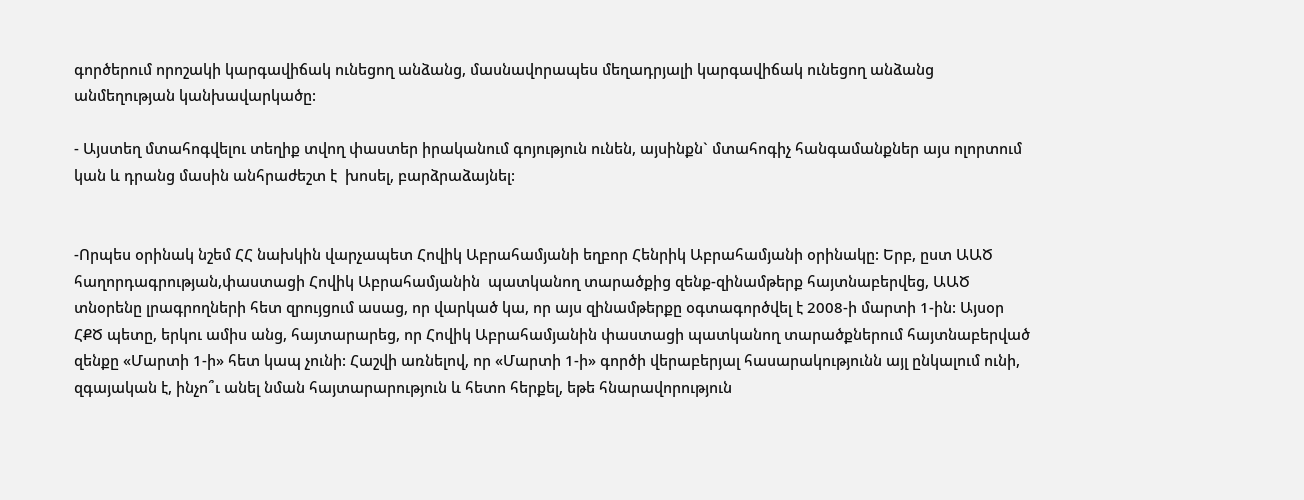գործերում որոշակի կարգավիճակ ունեցող անձանց, մասնավորապես մեղադրյալի կարգավիճակ ունեցող անձանց անմեղության կանխավարկածը:

- Այստեղ մտահոգվելու տեղիք տվող փաստեր իրականում գոյություն ունեն, այսինքն` մտահոգիչ հանգամանքներ այս ոլորտում կան և դրանց մասին անհրաժեշտ է  խոսել, բարձրաձայնել:


-Որպես օրինակ նշեմ ՀՀ նախկին վարչապետ Հովիկ Աբրահամյանի եղբոր Հենրիկ Աբրահամյանի օրինակը: Երբ, ըստ ԱԱԾ հաղորդագրության,փաստացի Հովիկ Աբրահամյանին  պատկանող տարածքից զենք-զինամթերք հայտնաբերվեց, ԱԱԾ տնօրենը լրագրողների հետ զրույցում ասաց, որ վարկած կա, որ այս զինամթերքը օգտագործվել է 2008-ի մարտի 1-ին: Այսօր ՀՔԾ պետը, երկու ամիս անց, հայտարարեց, որ Հովիկ Աբրահամյանին փաստացի պատկանող տարածքներում հայտնաբերված զենքը «Մարտի 1-ի» հետ կապ չունի: Հաշվի առնելով, որ «Մարտի 1-ի» գործի վերաբերյալ հասարակությունն այլ ընկալում ունի, զգայական է, ինչո՞ւ անել նման հայտարարություն և հետո հերքել, եթե հնարավորություն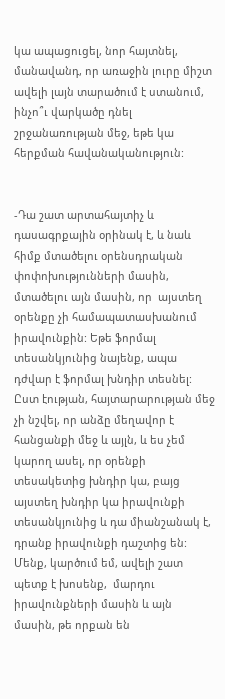կա ապացուցել, նոր հայտնել, մանավանդ, որ առաջին լուրը միշտ ավելի լայն տարածում է ստանում, ինչո՞ւ վարկածը դնել շրջանառության մեջ, եթե կա հերքման հավանականություն:


-Դա շատ արտահայտիչ և դասագրքային օրինակ է, և նաև հիմք մտածելու օրենսդրական փոփոխությունների մասին, մտածելու այն մասին, որ  այստեղ օրենքը չի համապատասխանում իրավունքին: Եթե ֆորմալ տեսանկյունից նայենք, ապա դժվար է ֆորմալ խնդիր տեսնել: Ըստ էության, հայտարարության մեջ չի նշվել, որ անձը մեղավոր է հանցանքի մեջ և այլն, և ես չեմ կարող ասել, որ օրենքի տեսակետից խնդիր կա, բայց այստեղ խնդիր կա իրավունքի տեսանկյունից և դա միանշանակ է, դրանք իրավունքի դաշտից են: Մենք, կարծում եմ, ավելի շատ պետք է խոսենք,  մարդու իրավունքների մասին և այն մասին, թե որքան են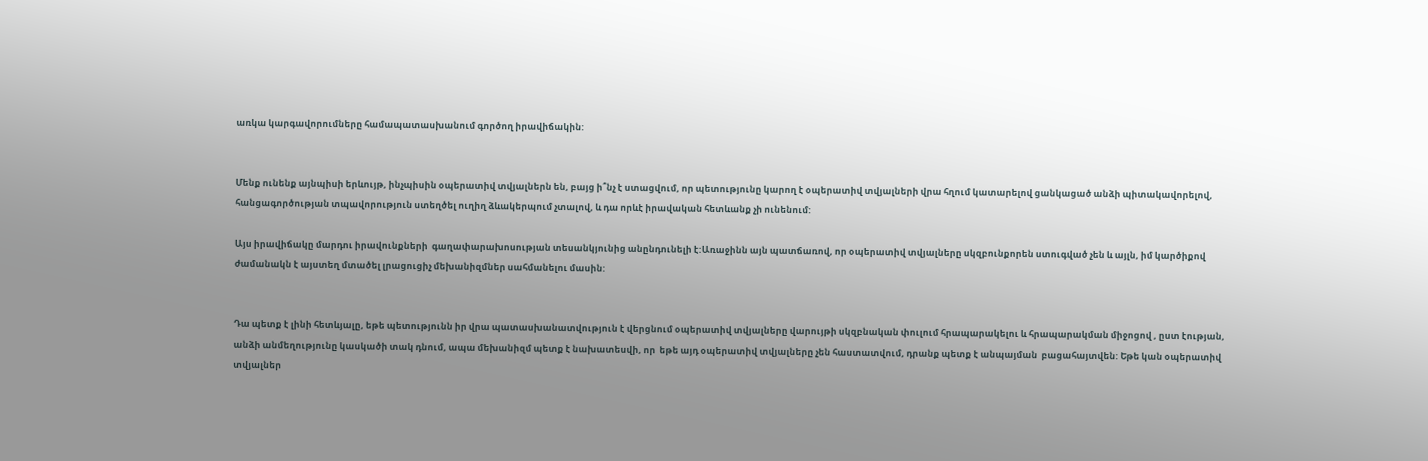առկա կարգավորումները համապատասխանում գործող իրավիճակին:


Մենք ունենք այնպիսի երևույթ, ինչպիսին օպերատիվ տվյալներն են, բայց ի՞նչ է ստացվում, որ պետությունը կարող է օպերատիվ տվյալների վրա հղում կատարելով ցանկացած անձի պիտակավորելով, հանցագործության տպավորություն ստեղծել ուղիղ ձևակերպում չտալով, և դա որևէ իրավական հետևանք չի ունենում:

Այս իրավիճակը մարդու իրավունքների  գաղափարախոսության տեսանկյունից անընդունելի է:Առաջինն այն պատճառով, որ օպերատիվ տվյալները սկզբունքորեն ստուգված չեն և այլն, իմ կարծիքով ժամանակն է այստեղ մտածել լրացուցիչ մեխանիզմներ սահմանելու մասին:


Դա պետք է լինի հետևյալը, եթե պետությունն իր վրա պատասխանատվություն է վերցնում օպերատիվ տվյալները վարույթի սկզբնական փուլում հրապարակելու և հրապարակման միջոցով , ըստ էության, անձի անմեղությունը կասկածի տակ դնում, ապա մեխանիզմ պետք է նախատեսվի, որ  եթե այդ օպերատիվ տվյալները չեն հաստատվում, դրանք պետք է անպայման  բացահայտվեն: Եթե կան օպերատիվ տվյալներ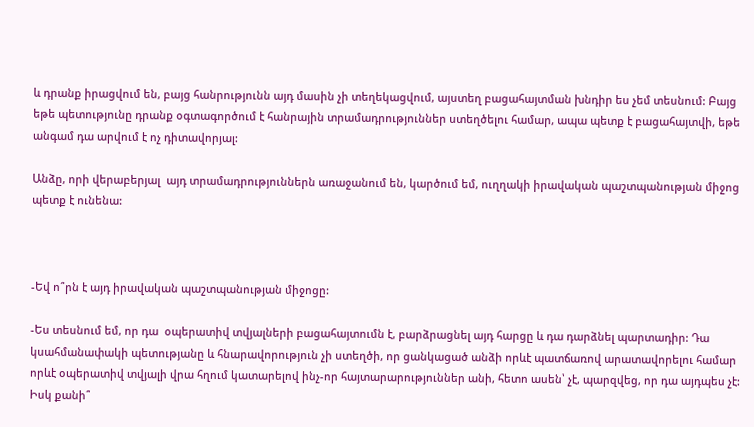և դրանք իրացվում են, բայց հանրությունն այդ մասին չի տեղեկացվում, այստեղ բացահայտման խնդիր ես չեմ տեսնում: Բայց եթե պետությունը դրանք օգտագործում է հանրային տրամադրություններ ստեղծելու համար, ապա պետք է բացահայտվի, եթե անգամ դա արվում է ոչ դիտավորյալ:

Անձը, որի վերաբերյալ  այդ տրամադրություններն առաջանում են, կարծում եմ, ուղղակի իրավական պաշտպանության միջոց պետք է ունենա:



-Եվ ո՞րն է այդ իրավական պաշտպանության միջոցը:

-Ես տեսնում եմ, որ դա  օպերատիվ տվյալների բացահայտումն է, բարձրացնել այդ հարցը և դա դարձնել պարտադիր: Դա կսահմանափակի պետությանը և հնարավորություն չի ստեղծի, որ ցանկացած անձի որևէ պատճառով արատավորելու համար որևէ օպերատիվ տվյալի վրա հղում կատարելով ինչ-որ հայտարարություններ անի, հետո ասեն՝ չէ, պարզվեց, որ դա այդպես չէ: Իսկ քանի՞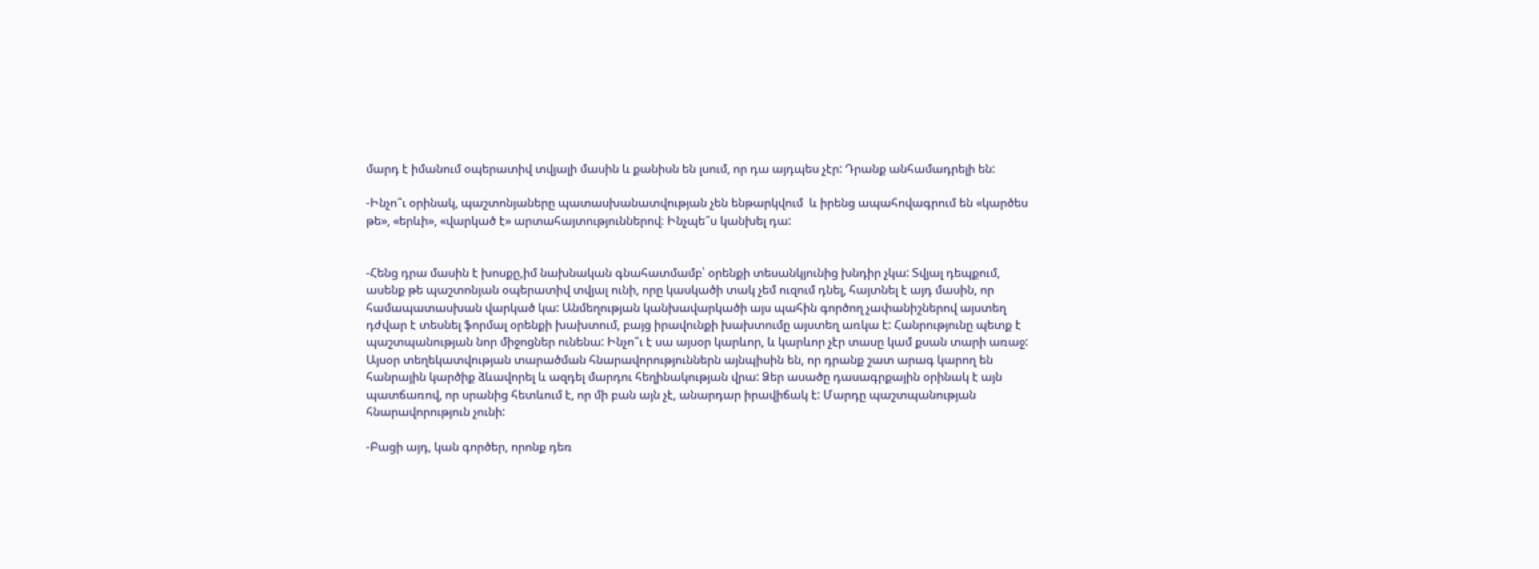մարդ է իմանում օպերատիվ տվյալի մասին և քանիսն են լսում, որ դա այդպես չէր: Դրանք անհամադրելի են:

-Ինչո՞ւ օրինակ, պաշտոնյաները պատասխանատվության չեն ենթարկվում  և իրենց ապահովագրում են «կարծես թե», «երևի», «վարկած է» արտահայտություններով։ Ինչպե՞ս կանխել դա:


-Հենց դրա մասին է խոսքը,իմ նախնական գնահատմամբ՝ օրենքի տեսանկյունից խնդիր չկա: Տվյալ դեպքում, ասենք թե պաշտոնյան օպերատիվ տվյալ ունի, որը կասկածի տակ չեմ ուզում դնել, հայտնել է այդ մասին, որ համապատասխան վարկած կա: Անմեղության կանխավարկածի այս պահին գործող չափանիշներով այստեղ դժվար է տեսնել ֆորմալ օրենքի խախտում, բայց իրավունքի խախտումը այստեղ առկա է: Հանրությունը պետք է պաշտպանության նոր միջոցներ ունենա: Ինչո՞ւ է սա այսօր կարևոր, և կարևոր չէր տասը կամ քսան տարի առաջ: Այսօր տեղեկատվության տարածման հնարավորություններն այնպիսին են, որ դրանք շատ արագ կարող են հանրային կարծիք ձևավորել և ազդել մարդու հեղինակության վրա: Ձեր ասածը դասագրքային օրինակ է այն պատճառով, որ սրանից հետևում է, որ մի բան այն չէ, անարդար իրավիճակ է: Մարդը պաշտպանության հնարավորություն չունի:

-Բացի այդ, կան գործեր, որոնք դեռ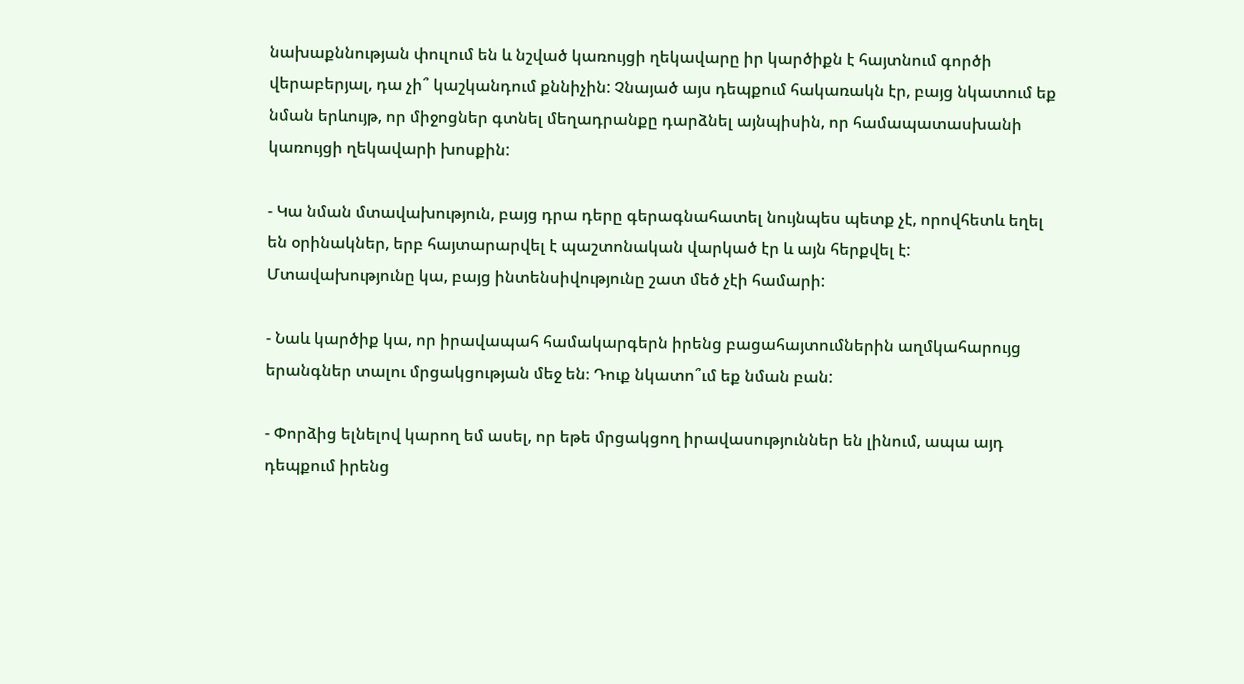նախաքննության փուլում են և նշված կառույցի ղեկավարը իր կարծիքն է հայտնում գործի վերաբերյալ, դա չի՞ կաշկանդում քննիչին: Չնայած այս դեպքում հակառակն էր, բայց նկատում եք նման երևույթ, որ միջոցներ գտնել մեղադրանքը դարձնել այնպիսին, որ համապատասխանի կառույցի ղեկավարի խոսքին:

- Կա նման մտավախություն, բայց դրա դերը գերագնահատել նույնպես պետք չէ, որովհետև եղել են օրինակներ, երբ հայտարարվել է պաշտոնական վարկած էր և այն հերքվել է: Մտավախությունը կա, բայց ինտենսիվությունը շատ մեծ չէի համարի:

- Նաև կարծիք կա, որ իրավապահ համակարգերն իրենց բացահայտումներին աղմկահարույց երանգներ տալու մրցակցության մեջ են։ Դուք նկատո՞ւմ եք նման բան:

- Փորձից ելնելով կարող եմ ասել, որ եթե մրցակցող իրավասություններ են լինում, ապա այդ դեպքում իրենց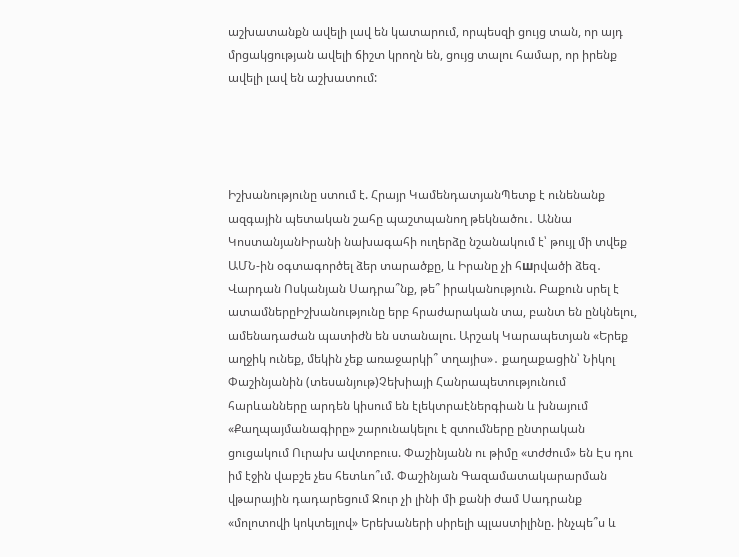աշխատանքն ավելի լավ են կատարում, որպեսզի ցույց տան, որ այդ մրցակցության ավելի ճիշտ կրողն են, ցույց տալու համար, որ իրենք ավելի լավ են աշխատում:




Իշխանությունը ստում է. Հրայր ԿամենդատյանՊետք է ունենանք ազգային պետական շահը պաշտպանող թեկնածու․ Աննա ԿոստանյանԻրանի նախագահի ուղերձը նշանակում է՝ թույլ մի տվեք ԱՄՆ-ին օգտագործել ձեր տարածքը, և Իրանը չի հшրվածի ձեզ․ Վարդան Ոսկանյան Սադրա՞նք, թե՞ իրականություն. Բաքուն սրել է ատամներըԻշխանությունը երբ հրաժարական տա, բանտ են ընկնելու, ամենադաժան պատիժն են ստանալու. Արշակ Կարապետյան «Երեք աղջիկ ունեք, մեկին չեք առաջարկի՞ տղայիս»․ քաղաքացին՝ Նիկոլ Փաշինյանին (տեսանյութ)Չեխիայի Հանրապետությունում հարևանները արդեն կիսում են էլեկտրաէներգիան և խնայում «Քաղպայմանագիրը» շարունակելու է զտումները ընտրական ցուցակում Ուրախ ավտոբուս. Փաշինյանն ու թիմը «տժժում» են Էս դու իմ էջին վաբշե չես հետևո՞ւմ. Փաշինյան Գազամատակարարման վթարային դադարեցում Ջուր չի լինի մի քանի ժամ Սադրանք «մոլոտովի կոկտեյլով» Երեխաների սիրելի պլաստիլինը. ինչպե՞ս և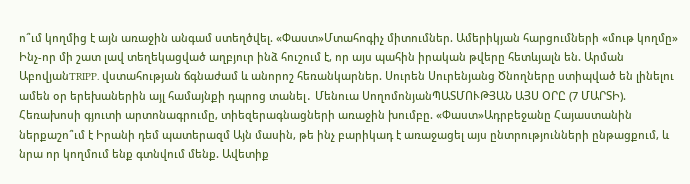ո՞ւմ կողմից է այն առաջին անգամ ստեղծվել. «Փաստ»Մտահոգիչ միտումներ. Ամերիկյան հարցումների «մութ կողմը» Ինչ-որ մի շատ լավ տեղեկացված աղբյուր ինձ հուշում է, որ այս պահին իրական թվերը հետևյալն են. Արման ԱբովյանTRIPP. վստահության ճգնաժամ և անորոշ հեռանկարներ. Սուրեն Սուրենյանց Ծնողները ստիպված են լինելու ամեն օր երեխաներին այլ համայնքի դպրոց տանել․ Մենուա ՍողոմոնյանՊԱՏՄՈՒԹՅԱՆ ԱՅՍ ՕՐԸ (7 ՄԱՐՏԻ). Հեռախոսի գյուտի արտոնագրումը, տիեզերագնացների առաջին խումբը. «Փաստ»Ադրբեջանը Հայաստանին ներքաշո՞ւմ է Իրանի դեմ պատերազմ Այն մասին, թե ինչ բարիկադ է առաջացել այս ընտրությունների ընթացքում, և նրա որ կողմում ենք գտնվում մենք. Ավետիք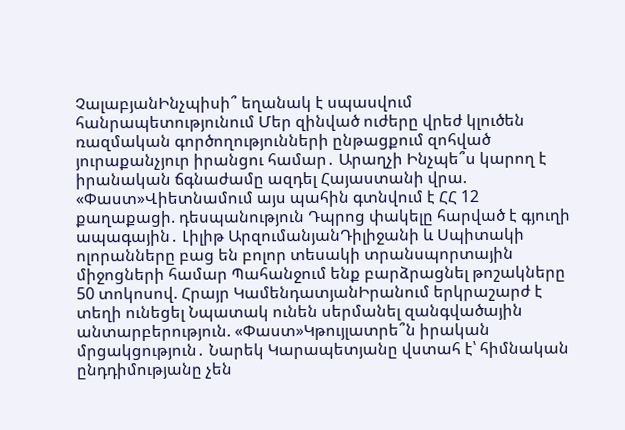ՉալաբյանԻնչպիսի՞ եղանակ է սպասվում հանրապետությունում Մեր զինված ուժերը վրեժ կլուծեն ռազմական գործողությունների ընթացքում զոհված յուրաքանչյուր իրանցու համար․ Արաղչի Ինչպե՞ս կարող է իրանական ճգնաժամը ազդել Հայաստանի վրա. «Փաստ»Վիետնամում այս պահին գտնվում է ՀՀ 12 քաղաքացի. դեսպանություն Դպրոց փակելը հարված է գյուղի ապագային․ Լիլիթ ԱրզումանյանԴիլիջանի և Սպիտակի ոլորանները բաց են բոլոր տեսակի տրանսպորտային միջոցների համար Պահանջում ենք բարձրացնել թոշակները 50 տոկոսով. Հրայր ԿամենդատյանԻրանում երկրաշարժ է տեղի ունեցել Նպատակ ունեն սերմանել զանգվածային անտարբերություն. «Փաստ»Կթույլատրե՞ն իրական մրցակցություն․ Նարեկ Կարապետյանը վստահ է՝ հիմնական ընդդիմությանը չեն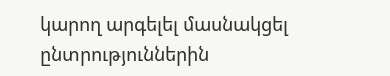կարող արգելել մասնակցել ընտրություններին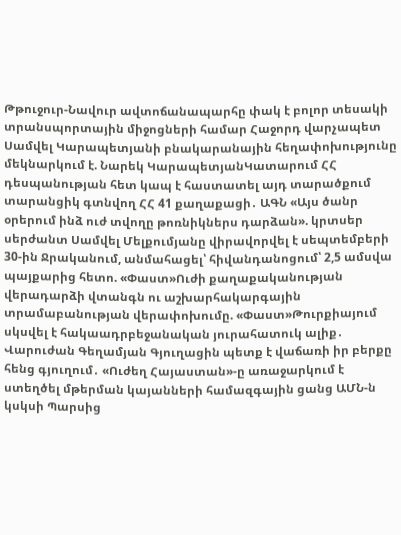Թթուջուր-Նավուր ավտոճանապարհը փակ է բոլոր տեսակի տրանսպորտային միջոցների համար Հաջորդ վարչապետ Սամվել Կարապետյանի բնակարանային հեղափոխությունը մեկնարկում է. Նարեկ ԿարապետյանԿատարում ՀՀ դեսպանության հետ կապ է հաստատել այդ տարածքում տարանցիկ գտնվող ՀՀ 41 քաղաքացի․ ԱԳՆ «Այս ծանր օրերում ինձ ուժ տվողը թոռնիկներս դարձան». կրտսեր սերժանտ Սամվել Մելքումյանը վիրավորվել է սեպտեմբերի 30-ին Ջրականում, անմահացել՝ հիվանդանոցում՝ 2,5 ամսվա պայքարից հետո. «Փաստ»Ուժի քաղաքականության վերադարձի վտանգն ու աշխարհակարգային տրամաբանության վերափոխումը. «Փաստ»Թուրքիայում սկսվել է հակաադրբեջանական յուրահատուկ ալիք․ Վարուժան Գեղամյան Գյուղացին պետք է վաճառի իր բերքը հենց գյուղում․ «Ուժեղ Հայաստան»-ը առաջարկում է ստեղծել մթերման կայանների համազգային ցանց ԱՄՆ-ն կսկսի Պարսից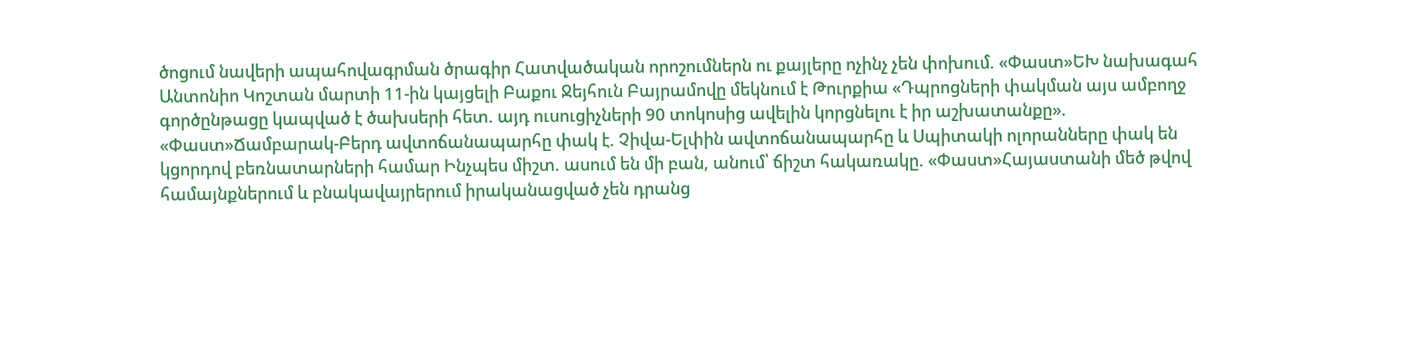ծոցում նավերի ապահովագրման ծրագիր Հատվածական որոշումներն ու քայլերը ոչինչ չեն փոխում. «Փաստ»ԵԽ նախագահ Անտոնիո Կոշտան մարտի 11-ին կայցելի Բաքու Ջեյհուն Բայրամովը մեկնում է Թուրքիա «Դպրոցների փակման այս ամբողջ գործընթացը կապված է ծախսերի հետ. այդ ուսուցիչների 90 տոկոսից ավելին կորցնելու է իր աշխատանքը». «Փաստ»Ճամբարակ-Բերդ ավտոճանապարհը փակ է. Չիվա-Ելփին ավտոճանապարհը և Սպիտակի ոլորանները փակ են կցորդով բեռնատարների համար Ինչպես միշտ. ասում են մի բան, անում՝ ճիշտ հակառակը. «Փաստ»Հայաստանի մեծ թվով համայնքներում և բնակավայրերում իրականացված չեն դրանց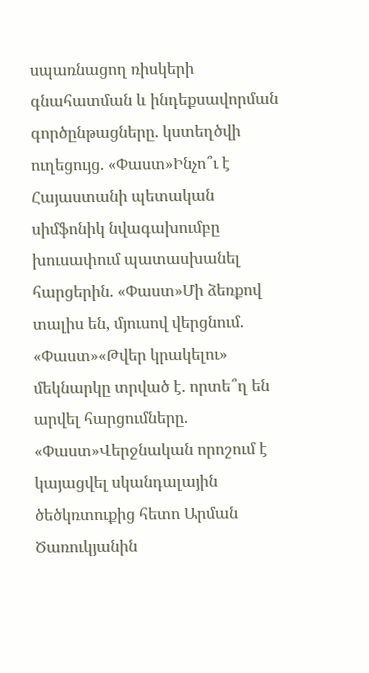սպառնացող ռիսկերի գնահատման և ինդեքսավորման գործընթացները. կստեղծվի ուղեցույց. «Փաստ»Ինչո՞ւ է Հայաստանի պետական սիմֆոնիկ նվագախումբը խուսափում պատասխանել հարցերին. «Փաստ»Մի ձեռքով տալիս են, մյուսով վերցնում. «Փաստ»«Թվեր կրակելու» մեկնարկը տրված է. որտե՞ղ են արվել հարցումները. «Փաստ»Վերջնական որոշում է կայացվել սկանդալային ծեծկռտուքից հետո Արման Ծառուկյանին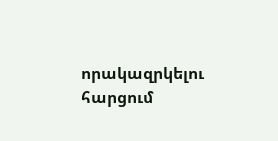որակազրկելու հարցում